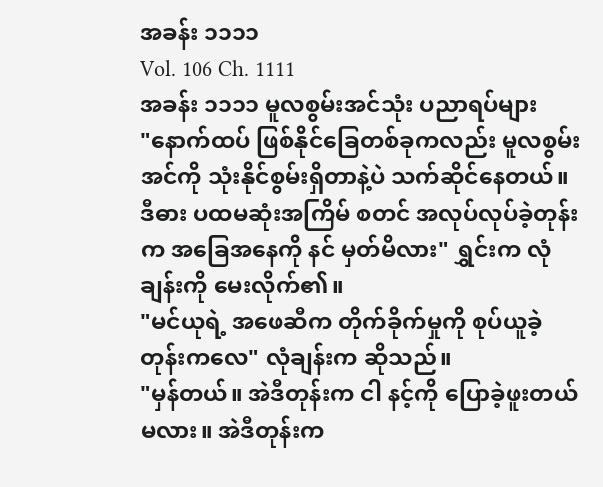အခန်း ၁၁၁၁
Vol. 106 Ch. 1111
အခန်း ၁၁၁၁ မူလစွမ်းအင်သုံး ပညာရပ်များ
"နောက်ထပ် ဖြစ်နိုင်ခြေတစ်ခုကလည်း မူလစွမ်းအင်ကို သုံးနိုင်စွမ်းရှိတာနဲ့ပဲ သက်ဆိုင်နေတယ်။ ဒီဓား ပထမဆုံးအကြိမ် စတင် အလုပ်လုပ်ခဲ့တုန်းက အခြေအနေကို နင် မှတ်မိလား" ရွှင်းက လုံချန်းကို မေးလိုက်၏။
"မင်ယုရဲ့ အဖေဆီက တိုက်ခိုက်မှုကို စုပ်ယူခဲ့တုန်းကလေ" လုံချန်းက ဆိုသည်။
"မှန်တယ်။ အဲဒီတုန်းက ငါ နင့်ကို ပြောခဲ့ဖူးတယ်မလား။ အဲဒီတုန်းက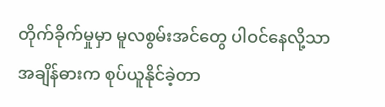တိုက်ခိုက်မှုမှာ မူလစွမ်းအင်တွေ ပါဝင်နေလို့သာ အချိန်ဓားက စုပ်ယူနိုင်ခဲ့တာ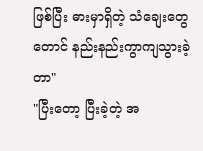ဖြစ်ပြီး ဓားမှာရှိတဲ့ သံချေးတွေတောင် နည်းနည်းကွာကျသွားခဲ့တာ"
"ပြီးတော့ ပြီးခဲ့တဲ့ အ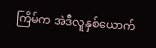ကြိမ်က အဲဒီလူနှစ်ယောက်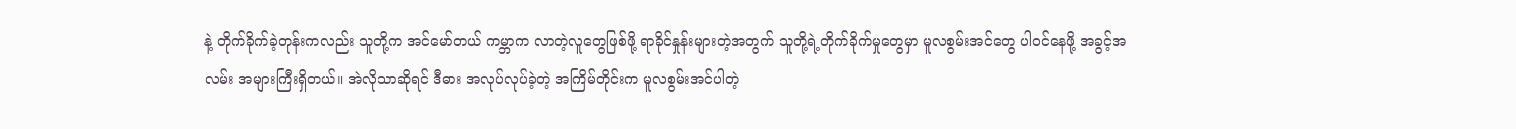နဲ့ တိုက်ခိုက်ခဲ့တုန်းကလည်း သူတို့က အင်မော်တယ် ကမ္ဘာက လာတဲ့လူတွေဖြစ်ဖို့ ရာခိုင်နှုန်းများတဲ့အတွက် သူတို့ရဲ့တိုက်ခိုက်မှုတွေမှာ မူလစွမ်းအင်တွေ ပါဝင်နေဖို့ အခွင့်အလမ်း အများကြီးရှိတယ်။ အဲလိုသာဆိုရင် ဒီဓား အလုပ်လုပ်ခဲ့တဲ့ အကြိမ်တိုင်းက မူလစွမ်းအင်ပါတဲ့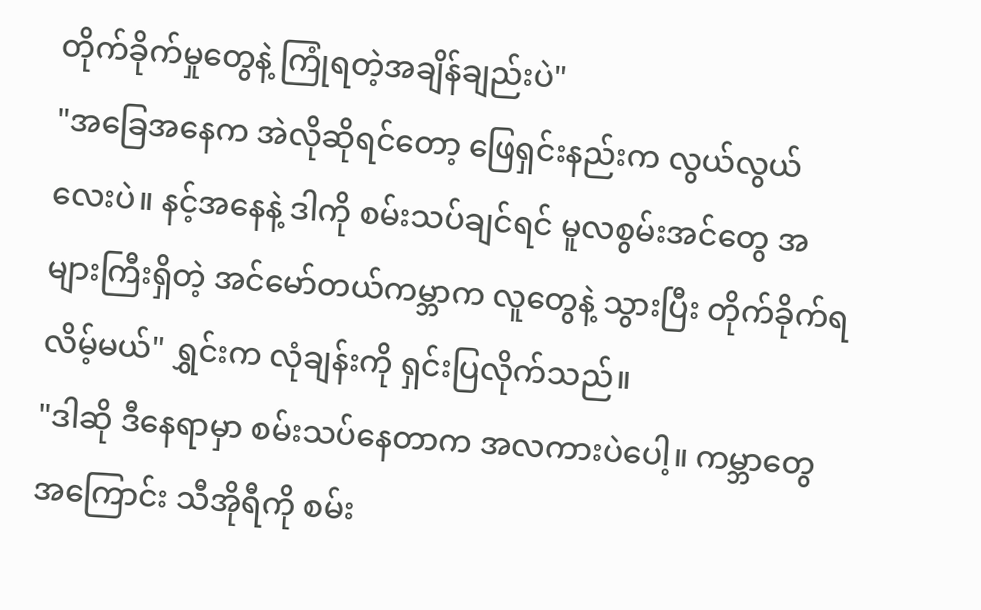တိုက်ခိုက်မှုတွေနဲ့ ကြုံရတဲ့အချိန်ချည်းပဲ"
"အခြေအနေက အဲလိုဆိုရင်တော့ ဖြေရှင်းနည်းက လွယ်လွယ်လေးပဲ။ နင့်အနေနဲ့ ဒါကို စမ်းသပ်ချင်ရင် မူလစွမ်းအင်တွေ အများကြီးရှိတဲ့ အင်မော်တယ်ကမ္ဘာက လူတွေနဲ့ သွားပြီး တိုက်ခိုက်ရလိမ့်မယ်" ရွှင်းက လုံချန်းကို ရှင်းပြလိုက်သည်။
"ဒါဆို ဒီနေရာမှာ စမ်းသပ်နေတာက အလကားပဲပေါ့။ ကမ္ဘာတွေအကြောင်း သီအိုရီကို စမ်း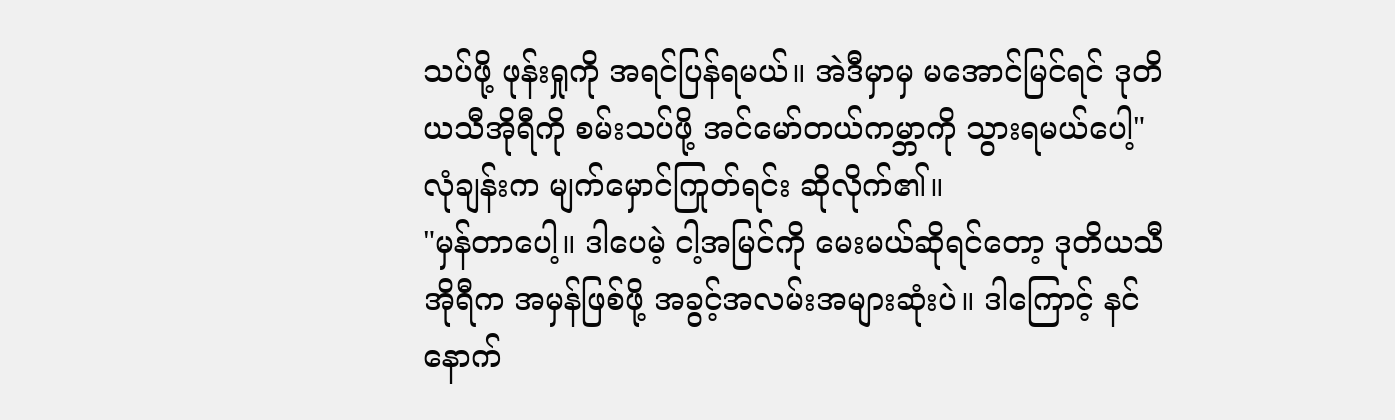သပ်ဖို့ ဖုန်းရှုကို အရင်ပြန်ရမယ်။ အဲဒီမှာမှ မအောင်မြင်ရင် ဒုတိယသီအိုရီကို စမ်းသပ်ဖို့ အင်မော်တယ်ကမ္ဘာကို သွားရမယ်ပေါ့" လုံချန်းက မျက်မှောင်ကြုတ်ရင်း ဆိုလိုက်၏။
"မှန်တာပေါ့။ ဒါပေမဲ့ ငါ့အမြင်ကို မေးမယ်ဆိုရင်တော့ ဒုတိယသီအိုရီက အမှန်ဖြစ်ဖို့ အခွင့်အလမ်းအများဆုံးပဲ။ ဒါကြောင့် နင် နောက်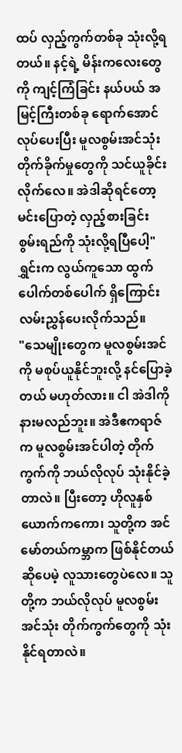ထပ် လှည့်ကွက်တစ်ခု သုံးလို့ရတယ်။ နင့်ရဲ့ မိန်းကလေးတွေကို ကျင့်ကြံခြင်း နယ်ပယ် အမြင့်ကြီးတစ်ခု ရောက်အောင်လုပ်ပေးပြီး မူလစွမ်းအင်သုံး တိုက်ခိုက်မှုတွေကို သင်ယူခိုင်းလိုက်လေ။ အဲဒါဆိုရင်တော့ မင်းပြောတဲ့ လှည့်စားခြင်း စွမ်းရည်ကို သုံးလို့ရပြီပေါ့" ရွှင်းက လွယ်ကူသော ထွက်ပေါက်တစ်ပေါက် ရှိကြောင်း လမ်းညွှန်ပေးလိုက်သည်။
"သေမျိုးတွေက မူလစွမ်းအင်ကို မစုပ်ယူနိုင်ဘူးလို့ နင်ပြောခဲ့တယ် မဟုတ်လား။ ငါ အဲဒါကို နားမလည်ဘူး။ အဲဒီဧကရာဇ်က မူလစွမ်းအင်ပါတဲ့ တိုက်ကွက်ကို ဘယ်လိုလုပ် သုံးနိုင်ခဲ့တာလဲ။ ပြီးတော့ ဟိုလူနှစ်ယောက်ကကော၊ သူတို့က အင်မော်တယ်ကမ္ဘာက ဖြစ်နိုင်တယ်ဆိုပေမဲ့ လူသားတွေပဲလေ။ သူတို့က ဘယ်လိုလုပ် မူလစွမ်းအင်သုံး တိုက်ကွက်တွေကို သုံးနိုင်ရတာလဲ။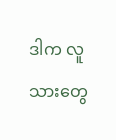ဒါက လူသားတွေ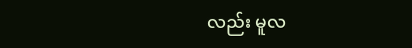လည်း မူလ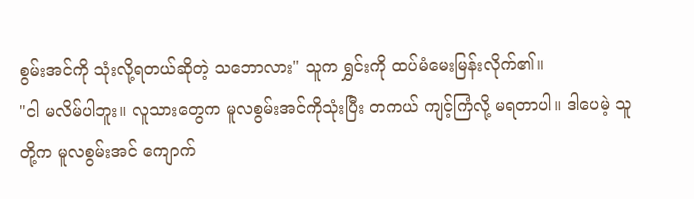စွမ်းအင်ကို သုံးလို့ရတယ်ဆိုတဲ့ သဘောလား" သူက ရွှင်းကို ထပ်မံမေးမြန်းလိုက်၏။
"ငါ မလိမ်ပါဘူး။ လူသားတွေက မူလစွမ်းအင်ကိုသုံးပြီး တကယ် ကျင့်ကြံလို့ မရတာပါ။ ဒါပေမဲ့ သူတို့က မူလစွမ်းအင် ကျောက်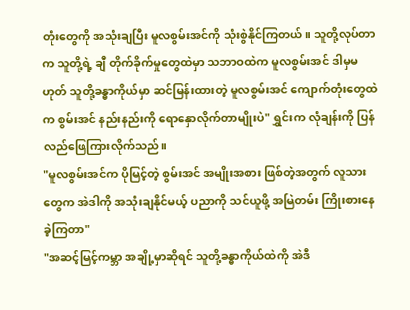တုံးတွေကို အသုံးချပြီး မူလစွမ်းအင်ကို သုံးစွဲနိုင်ကြတယ်။ သူတို့လုပ်တာက သူတို့ရဲ့ ချီ တိုက်ခိုက်မှုတွေထဲမှာ သဘာဝထဲက မူလစွမ်းအင် ဒါမှမဟုတ် သူတို့ခန္ဓာကိုယ်မှာ ဆင်မြန်းထားတဲ့ မူလစွမ်းအင် ကျောက်တုံးတွေထဲက စွမ်းအင် နည်းနည်းကို ရောနှောလိုက်တာမျိုးပဲ" ရွှင်းက လုံချန်းကို ပြန်လည်ဖြေကြားလိုက်သည်။
"မူလစွမ်းအင်က ပိုမြင့်တဲ့ စွမ်းအင် အမျိုးအစား ဖြစ်တဲ့အတွက် လူသားတွေက အဲဒါကို အသုံးချနိုင်မယ့် ပညာကို သင်ယူဖို့ အမြဲတမ်း ကြိုးစားနေခဲ့ကြတာ"
"အဆင့်မြင့်ကမ္ဘာ အချို့မှာဆိုရင် သူတို့ခန္ဓာကိုယ်ထဲကို အဲဒီ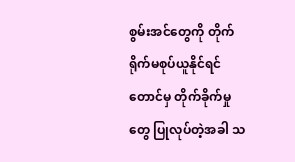စွမ်းအင်တွေကို တိုက်ရိုက်မစုပ်ယူနိုင်ရင်တောင်မှ တိုက်ခိုက်မှုတွေ ပြုလုပ်တဲ့အခါ သ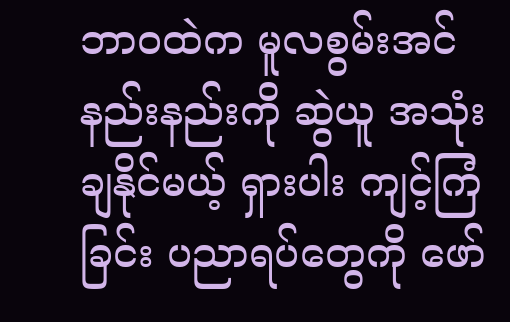ဘာဝထဲက မူလစွမ်းအင် နည်းနည်းကို ဆွဲယူ အသုံးချနိုင်မယ့် ရှားပါး ကျင့်ကြံခြင်း ပညာရပ်တွေကို ဖော်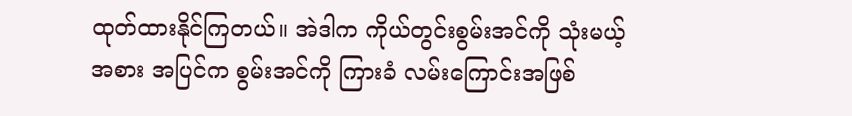ထုတ်ထားနိုင်ကြတယ်။ အဲဒါက ကိုယ်တွင်းစွမ်းအင်ကို သုံးမယ့်အစား အပြင်က စွမ်းအင်ကို ကြားခံ လမ်းကြောင်းအဖြစ်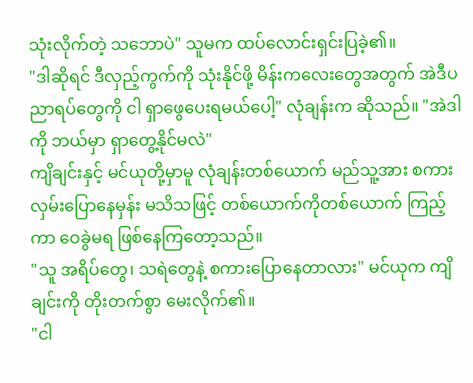သုံးလိုက်တဲ့ သဘောပဲ" သူမက ထပ်လောင်းရှင်းပြခဲ့၏။
"ဒါဆိုရင် ဒီလှည့်ကွက်ကို သုံးနိုင်ဖို့ မိန်းကလေးတွေအတွက် အဲဒီပညာရပ်တွေကို ငါ ရှာဖွေပေးရမယ်ပေါ့" လုံချန်းက ဆိုသည်။ "အဲဒါကို ဘယ်မှာ ရှာတွေ့နိုင်မလဲ"
ကျိချင်းနှင့် မင်ယုတို့မှာမူ လုံချန်းတစ်ယောက် မည်သူ့အား စကားလှမ်းပြောနေမှန်း မသိသဖြင့် တစ်ယောက်ကိုတစ်ယောက် ကြည့်ကာ ဝေခွဲမရ ဖြစ်နေကြတော့သည်။
"သူ အရိပ်တွေ၊ သရဲတွေနဲ့ စကားပြောနေတာလား" မင်ယုက ကျိချင်းကို တိုးတက်စွာ မေးလိုက်၏။
"ငါ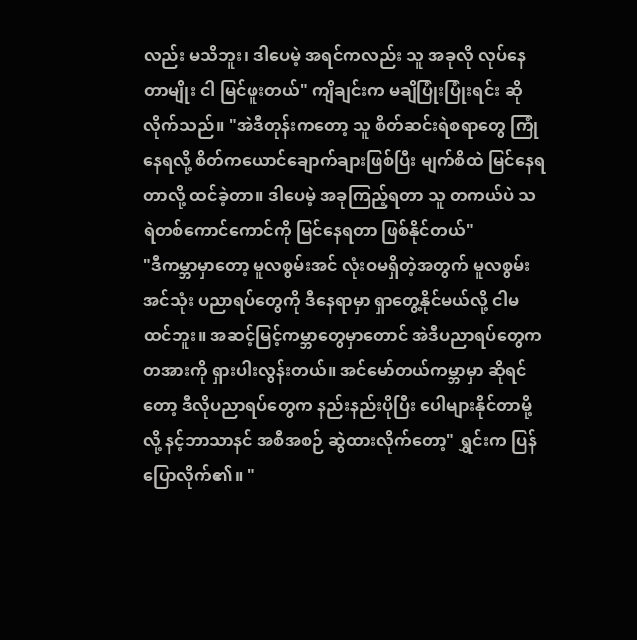လည်း မသိဘူး၊ ဒါပေမဲ့ အရင်ကလည်း သူ အခုလို လုပ်နေတာမျိုး ငါ မြင်ဖူးတယ်" ကျိချင်းက မချိပြုံးပြုံးရင်း ဆိုလိုက်သည်။ "အဲဒီတုန်းကတော့ သူ စိတ်ဆင်းရဲစရာတွေ ကြုံနေရလို့ စိတ်ကယောင်ချောက်ချားဖြစ်ပြီး မျက်စိထဲ မြင်နေရတာလို့ ထင်ခဲ့တာ။ ဒါပေမဲ့ အခုကြည့်ရတာ သူ တကယ်ပဲ သရဲတစ်ကောင်ကောင်ကို မြင်နေရတာ ဖြစ်နိုင်တယ်"
"ဒီကမ္ဘာမှာတော့ မူလစွမ်းအင် လုံးဝမရှိတဲ့အတွက် မူလစွမ်းအင်သုံး ပညာရပ်တွေကို ဒီနေရာမှာ ရှာတွေ့နိုင်မယ်လို့ ငါမထင်ဘူး။ အဆင့်မြင့်ကမ္ဘာတွေမှာတောင် အဲဒီပညာရပ်တွေက တအားကို ရှားပါးလွန်းတယ်။ အင်မော်တယ်ကမ္ဘာမှာ ဆိုရင်တော့ ဒီလိုပညာရပ်တွေက နည်းနည်းပိုပြီး ပေါများနိုင်တာမို့လို့ နင့်ဘာသာနင် အစီအစဉ် ဆွဲထားလိုက်တော့" ရွှင်းက ပြန်ပြောလိုက်၏။ "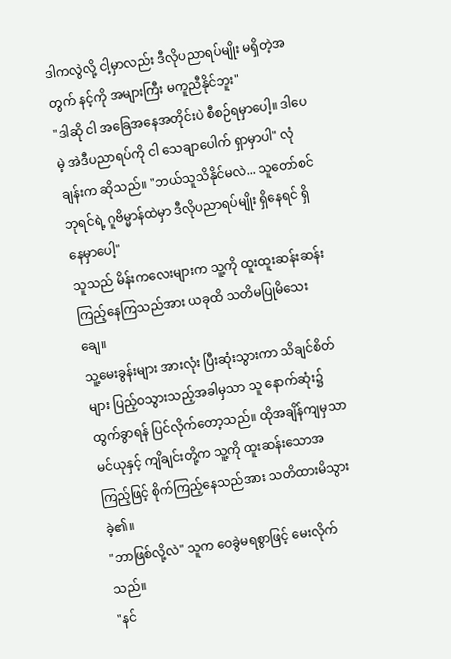ဒါကလွဲလို့ ငါ့မှာလည်း ဒီလိုပညာရပ်မျိုး မရှိတဲ့အတွက် နင့်ကို အများကြီး မကူညီနိုင်ဘူး"
"ဒါဆို ငါ အခြေအနေအတိုင်းပဲ စီစဉ်ရမှာပေါ့။ ဒါပေမဲ့ အဲဒီပညာရပ်ကို ငါ သေချာပေါက် ရှာမှာပါ" လုံချန်းက ဆိုသည်။ "ဘယ်သူသိနိုင်မလဲ... သူတော်စင်ဘုရင်ရဲ့ ဂူဗိမ္မာန်ထဲမှာ ဒီလိုပညာရပ်မျိုး ရှိနေရင် ရှိနေမှာပေါ့"
သူသည် မိန်းကလေးများက သူ့ကို ထူးထူးဆန်းဆန်း ကြည့်နေကြသည်အား ယခုထိ သတိမပြုမိသေးချေ။
သူ့မေးခွန်းများ အားလုံး ပြီးဆုံးသွားကာ သိချင်စိတ်များ ပြည့်ဝသွားသည့်အခါမှသာ သူ နောက်ဆုံး၌ ထွက်ခွာရန် ပြင်လိုက်တော့သည်။ ထိုအချိန်ကျမှသာ မင်ယုနှင့် ကျိချင်းတို့က သူ့ကို ထူးဆန်းသောအကြည့်ဖြင့် စိုက်ကြည့်နေသည်အား သတိထားမိသွားခဲ့၏။
"ဘာဖြစ်လို့လဲ" သူက ဝေခွဲမရစွာဖြင့် မေးလိုက်သည်။
"နင်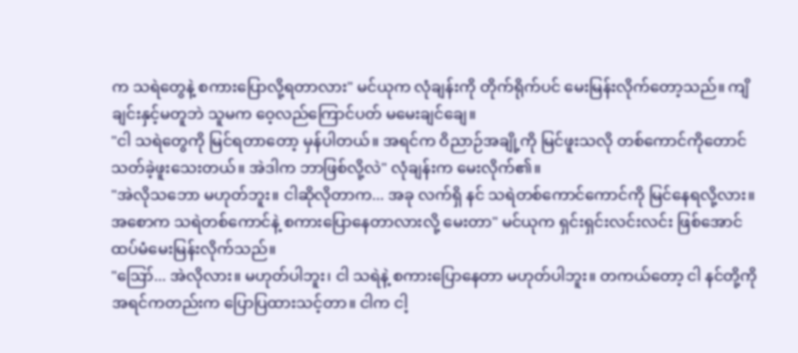က သရဲတွေနဲ့ စကားပြောလို့ရတာလား" မင်ယုက လုံချန်းကို တိုက်ရိုက်ပင် မေးမြန်းလိုက်တော့သည်။ ကျိချင်းနှင့်မတူဘဲ သူမက ဝေ့လည်ကြောင်ပတ် မမေးချင်ချေ။
"ငါ သရဲတွေကို မြင်ရတာတော့ မှန်ပါတယ်။ အရင်က ဝိညာဉ်အချို့ကို မြင်ဖူးသလို တစ်ကောင်ကိုတောင် သတ်ခဲ့ဖူးသေးတယ်။ အဲဒါက ဘာဖြစ်လို့လဲ" လုံချန်းက မေးလိုက်၏။
"အဲလိုသဘော မဟုတ်ဘူး။ ငါဆိုလိုတာက... အခု လက်ရှိ နင် သရဲတစ်ကောင်ကောင်ကို မြင်နေရလို့လား။ အစောက သရဲတစ်ကောင်နဲ့ စကားပြောနေတာလားလို့ မေးတာ" မင်ယုက ရှင်းရှင်းလင်းလင်း ဖြစ်အောင် ထပ်မံမေးမြန်းလိုက်သည်။
"ဪ... အဲလိုလား။ မဟုတ်ပါဘူး၊ ငါ သရဲနဲ့ စကားပြောနေတာ မဟုတ်ပါဘူး။ တကယ်တော့ ငါ နင်တို့ကို အရင်ကတည်းက ပြောပြထားသင့်တာ။ ငါက ငါ့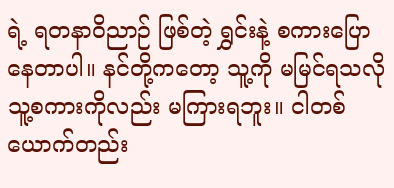ရဲ့ ရတနာဝိညာဉ် ဖြစ်တဲ့ ရွှင်းနဲ့ စကားပြောနေတာပါ။ နင်တို့ကတော့ သူ့ကို မမြင်ရသလို သူ့စကားကိုလည်း မကြားရဘူး။ ငါတစ်ယောက်တည်း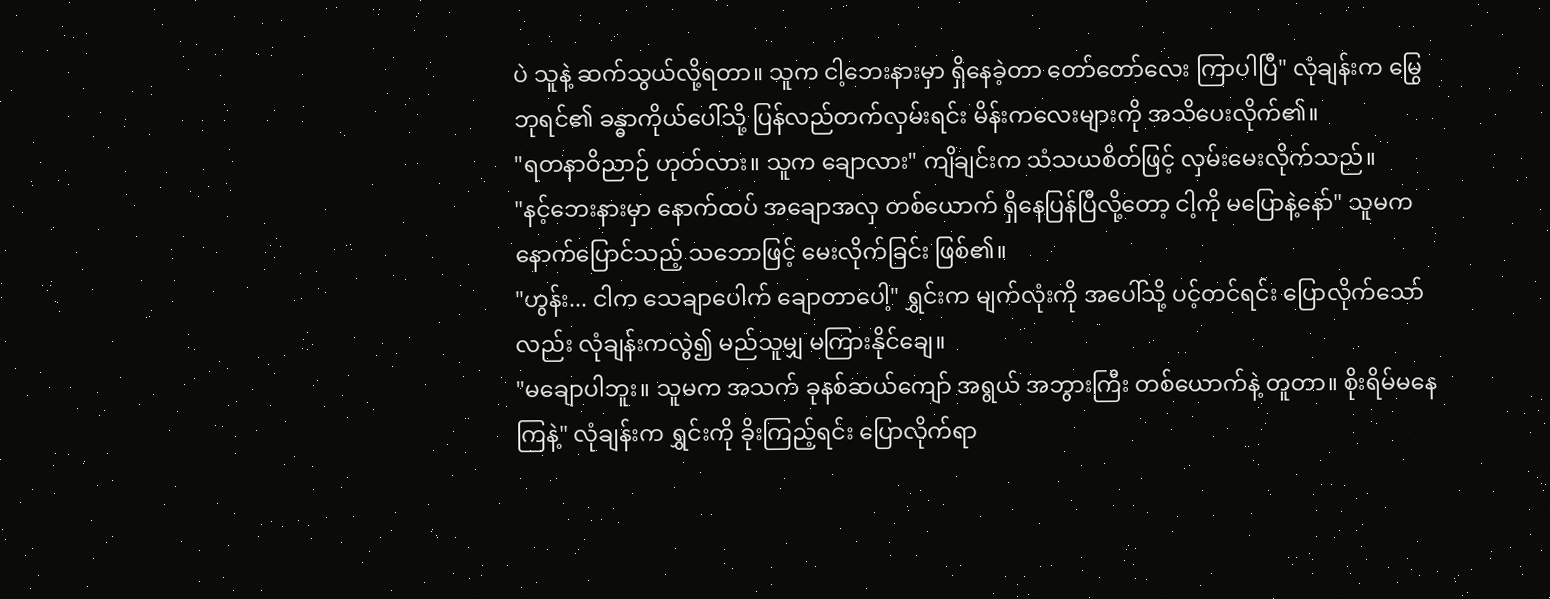ပဲ သူနဲ့ ဆက်သွယ်လို့ရတာ။ သူက ငါ့ဘေးနားမှာ ရှိနေခဲ့တာ တော်တော်လေး ကြာပါပြီ" လုံချန်းက မြွေဘုရင်၏ ခန္ဓာကိုယ်ပေါ်သို့ ပြန်လည်တက်လှမ်းရင်း မိန်းကလေးများကို အသိပေးလိုက်၏။
"ရတနာဝိညာဉ် ဟုတ်လား။ သူက ချောလား" ကျိချင်းက သံသယစိတ်ဖြင့် လှမ်းမေးလိုက်သည်။
"နင့်ဘေးနားမှာ နောက်ထပ် အချောအလှ တစ်ယောက် ရှိနေပြန်ပြီလို့တော့ ငါ့ကို မပြောနဲ့နော်" သူမက နောက်ပြောင်သည့် သဘောဖြင့် မေးလိုက်ခြင်း ဖြစ်၏။
"ဟွန်း... ငါက သေချာပေါက် ချောတာပေါ့" ရွှင်းက မျက်လုံးကို အပေါ်သို့ ပင့်တင်ရင်း ပြောလိုက်သော်လည်း လုံချန်းကလွဲ၍ မည်သူမျှ မကြားနိုင်ချေ။
"မချောပါဘူး။ သူမက အသက် ခုနစ်ဆယ်ကျော် အရွယ် အဘွားကြီး တစ်ယောက်နဲ့ တူတာ။ စိုးရိမ်မနေကြနဲ့" လုံချန်းက ရွှင်းကို ခိုးကြည့်ရင်း ပြောလိုက်ရာ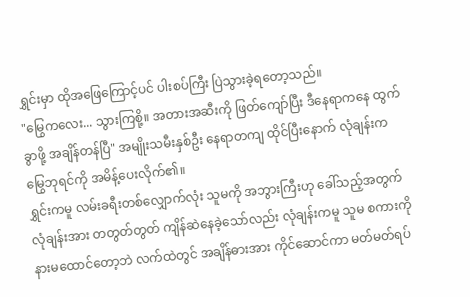ရွှင်းမှာ ထိုအဖြေကြောင့်ပင် ပါးစပ်ကြီး ပြဲသွားခဲ့ရတော့သည်။
"မြွေကလေး... သွားကြစို့။ အတားအဆီးကို ဖြတ်ကျော်ပြီး ဒီနေရာကနေ ထွက်ခွာဖို့ အချိန်တန်ပြီ" အမျိုးသမီးနှစ်ဦး နေရာတကျ ထိုင်ပြီးနောက် လုံချန်းက မြွေဘုရင်ကို အမိန့်ပေးလိုက်၏။
ရွှင်းကမူ လမ်းခရီးတစ်လျှောက်လုံး သူမကို အဘွားကြီးဟု ခေါ်သည့်အတွက် လုံချန်းအား တတွတ်တွတ် ကျိန်ဆဲနေခဲ့သော်လည်း လုံချန်းကမူ သူမ စကားကို နားမထောင်တော့ဘဲ လက်ထဲတွင် အချိန်ဓားအား ကိုင်ဆောင်ကာ မတ်မတ်ရပ်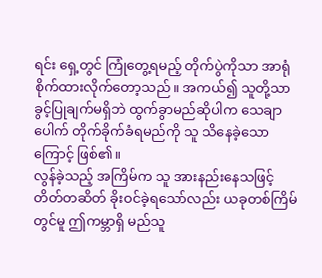ရင်း ရှေ့တွင် ကြုံတွေ့ရမည့် တိုက်ပွဲကိုသာ အာရုံစိုက်ထားလိုက်တော့သည်။ အကယ်၍ သူတို့သာ ခွင့်ပြုချက်မရှိဘဲ ထွက်ခွာမည်ဆိုပါက သေချာပေါက် တိုက်ခိုက်ခံရမည်ကို သူ သိနေခဲ့သောကြောင့် ဖြစ်၏။
လွန်ခဲ့သည့် အကြိမ်က သူ အားနည်းနေသဖြင့် တိတ်တဆိတ် ခိုးဝင်ခဲ့ရသော်လည်း ယခုတစ်ကြိမ်တွင်မူ ဤကမ္ဘာရှိ မည်သူ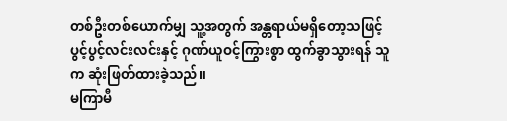တစ်ဦးတစ်ယောက်မျှ သူ့အတွက် အန္တရာယ်မရှိတော့သဖြင့် ပွင့်ပွင့်လင်းလင်းနှင့် ဂုဏ်ယူဝင့်ကြွားစွာ ထွက်ခွာသွားရန် သူက ဆုံးဖြတ်ထားခဲ့သည်။
မကြာမီ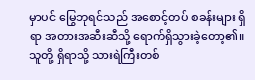မှာပင် မြွေဘုရင်သည် အစောင့်တပ် စခန်းများ ရှိရာ အတားအဆီးဆီသို့ ရောက်ရှိသွားခဲ့တော့၏။
သူတို့ ရှိရာသို့ သားရဲကြီးတစ်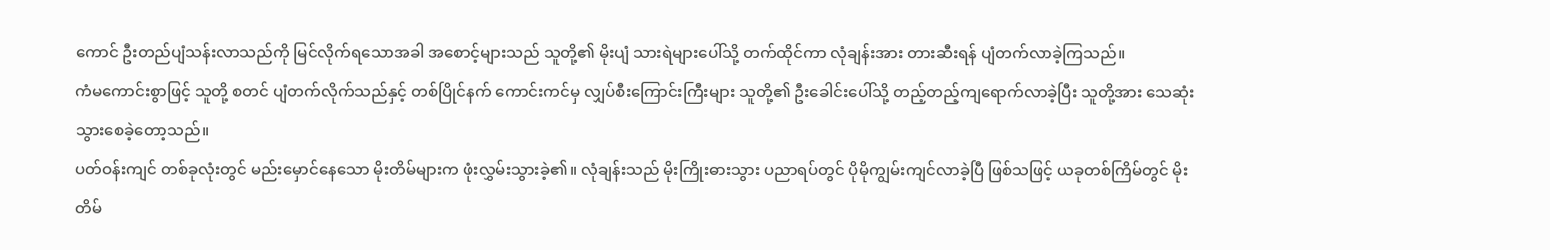ကောင် ဦးတည်ပျံသန်းလာသည်ကို မြင်လိုက်ရသောအခါ အစောင့်များသည် သူတို့၏ မိုးပျံ သားရဲများပေါ်သို့ တက်ထိုင်ကာ လုံချန်းအား တားဆီးရန် ပျံတက်လာခဲ့ကြသည်။
ကံမကောင်းစွာဖြင့် သူတို့ စတင် ပျံတက်လိုက်သည်နှင့် တစ်ပြိုင်နက် ကောင်းကင်မှ လျှပ်စီးကြောင်းကြီးများ သူတို့၏ ဦးခေါင်းပေါ်သို့ တည့်တည့်ကျရောက်လာခဲ့ပြီး သူတို့အား သေဆုံးသွားစေခဲ့တော့သည်။
ပတ်ဝန်းကျင် တစ်ခုလုံးတွင် မည်းမှောင်နေသော မိုးတိမ်များက ဖုံးလွှမ်းသွားခဲ့၏။ လုံချန်းသည် မိုးကြိုးဓားသွား ပညာရပ်တွင် ပိုမိုကျွမ်းကျင်လာခဲ့ပြီ ဖြစ်သဖြင့် ယခုတစ်ကြိမ်တွင် မိုးတိမ်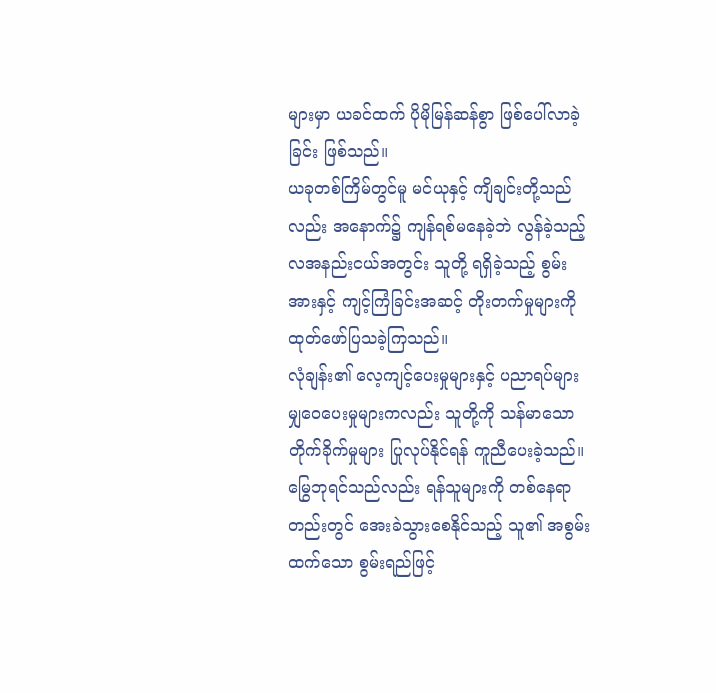များမှာ ယခင်ထက် ပိုမိုမြန်ဆန်စွာ ဖြစ်ပေါ်လာခဲ့ခြင်း ဖြစ်သည်။
ယခုတစ်ကြိမ်တွင်မူ မင်ယုနှင့် ကျိချင်းတို့သည်လည်း အနောက်၌ ကျန်ရစ်မနေခဲ့ဘဲ လွန်ခဲ့သည့် လအနည်းငယ်အတွင်း သူတို့ ရရှိခဲ့သည့် စွမ်းအားနှင့် ကျင့်ကြံခြင်းအဆင့် တိုးတက်မှုများကို ထုတ်ဖော်ပြသခဲ့ကြသည်။
လုံချန်း၏ လေ့ကျင့်ပေးမှုများနှင့် ပညာရပ်များ မျှဝေပေးမှုများကလည်း သူတို့ကို သန်မာသော တိုက်ခိုက်မှုများ ပြုလုပ်နိုင်ရန် ကူညီပေးခဲ့သည်။
မြွေဘုရင်သည်လည်း ရန်သူများကို တစ်နေရာတည်းတွင် အေးခဲသွားစေနိုင်သည့် သူ၏ အစွမ်းထက်သော စွမ်းရည်ဖြင့်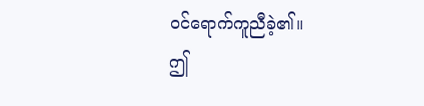ဝင်ရောက်ကူညီခဲ့၏။
ဤ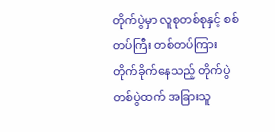တိုက်ပွဲမှာ လူစုတစ်စုနှင့် စစ်တပ်ကြီး တစ်တပ်ကြား တိုက်ခိုက်နေသည့် တိုက်ပွဲတစ်ပွဲထက် အခြားသူ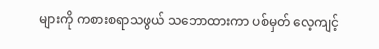များကို ကစားစရာသဖွယ် သဘောထားကာ ပစ်မှတ် လေ့ကျင့်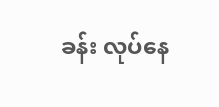ခန်း လုပ်နေ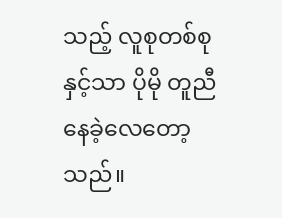သည့် လူစုတစ်စုနှင့်သာ ပိုမို တူညီနေခဲ့လေတော့သည်။